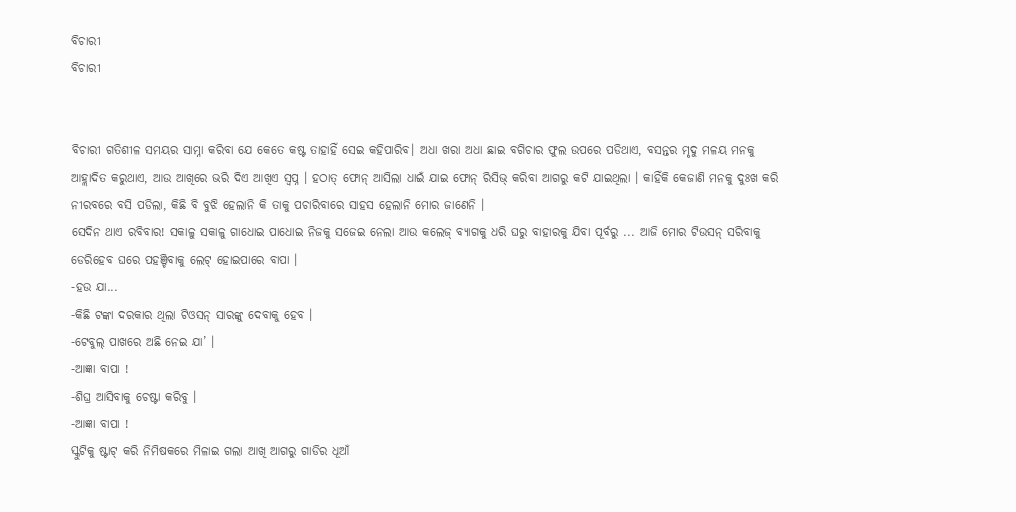ବିଚାରୀ
ବିଚାରୀ


ବିଚାରୀ ଗତିଶୀଳ ସମୟର ସାମ୍ନା କରିବା ଯେ କେତେ କଷ୍ଟ ତାହାହିଁ ସେଇ କହିପାରିବ। ଅଧା ଖରା ଅଧା ଛାଇ ବଗିଚାର ଫୁଲ ଉପରେ ପଡିଥାଏ, ବସନ୍ତର ମୃଦୁ ମଳୟ ମନକୁ ଆହ୍ଲାଦିତ କରୁଥାଏ, ଆଉ ଆଖିରେ ଭରି ଦିଏ ଆଖିଏ ସ୍ଵପ୍ନ । ହଠାତ୍ ଫୋନ୍ ଆସିଲା ଧାଇଁ ଯାଇ ଫୋନ୍ ରିସିଭ୍ କରିବା ଆଗରୁ କଟି ଯାଇଥିଲା । କାହିଁକି କେଜାଣି ମନକୁ ଦୁଃଖ କରି ନୀରବରେ ବସି ପଡିଲା, କିଛି ବି ବୁଝି ହେଲାନି କି ତାକୁ ପଚାରିବାରେ ସାହସ ହେଲାନି ମୋର ଜାଣେନି ।
ସେଦିନ ଥାଏ ରବିବାର! ସକାଳୁ ସକାଳୁ ଗାଧୋଇ ପାଧୋଇ ନିଜକୁ ସଜେଇ ନେଲା ଆଉ କଲେଜ୍ ବ୍ୟାଗକୁ ଧରି ଘରୁ ବାହାରକୁ ଯିବା ପୂର୍ବରୁ ... ଆଜି ମୋର ଟିଉସନ୍ ସରିବାକୁ ଡେରିହେବ ଘରେ ପହଞ୍ଚିବାକୁ ଲେଟ୍ ହୋଇପାରେ ବାପା ।
-ହଉ ଯା...
-କିଛି ଟଙ୍କା ଦରକାର ଥିଲା ଟିଓସନ୍ ସାରଙ୍କୁ ଦେବାକୁ ହେବ ।
-ଟେବୁଲ୍ ପାଖରେ ଅଛି ନେଇ ଯା’ ।
-ଆଜ୍ଞା ବାପା !
-ଶିଘ୍ର ଆସିବାକୁ ଚେଷ୍ଟା କରିବୁ ।
-ଆଜ୍ଞା ବାପା !
ସ୍କୁଟିକୁ ଷ୍ଟାଟ୍ କରି ନିମିଷକରେ ମିଳାଇ ଗଲା ଆଖି ଆଗରୁ ଗାଡିର ଧୂଆଁ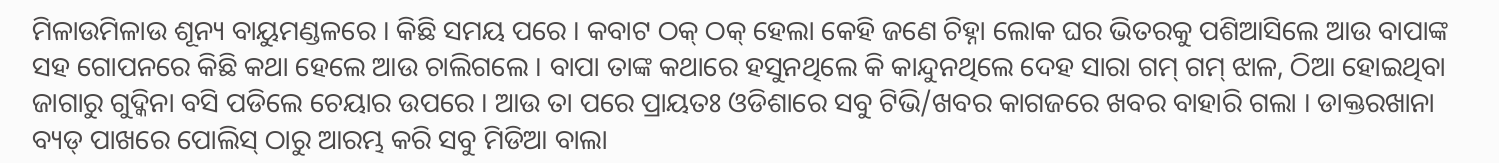ମିଳାଉମିଳାଉ ଶୂନ୍ୟ ବାୟୁମଣ୍ଡଳରେ । କିଛି ସମୟ ପରେ । କବାଟ ଠକ୍ ଠକ୍ ହେଲା କେହି ଜଣେ ଚିହ୍ନା ଲୋକ ଘର ଭିତରକୁ ପଶିଆସିଲେ ଆଉ ବାପାଙ୍କ ସହ ଗୋପନରେ କିଛି କଥା ହେଲେ ଆଉ ଚାଲିଗଲେ । ବାପା ତାଙ୍କ କଥାରେ ହସୁନଥିଲେ କି କାନ୍ଦୁନଥିଲେ ଦେହ ସାରା ଗମ୍ ଗମ୍ ଝାଳ, ଠିଆ ହୋଇଥିବା ଜାଗାରୁ ଗୁଦ୍କିନା ବସି ପଡିଲେ ଚେୟାର ଉପରେ । ଆଉ ତା ପରେ ପ୍ରାୟତଃ ଓଡିଶାରେ ସବୁ ଟିଭି/ଖବର କାଗଜରେ ଖବର ବାହାରି ଗଲା । ଡାକ୍ତରଖାନା ବ୍ୟଡ୍ ପାଖରେ ପୋଲିସ୍ ଠାରୁ ଆରମ୍ଭ କରି ସବୁ ମିଡିଆ ବାଲା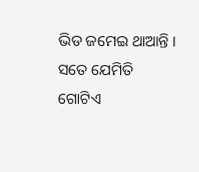ଭିଡ ଜମେଇ ଥାଆନ୍ତି । ସତେ ଯେମିତି ଗୋଟିଏ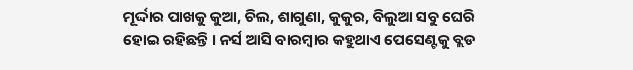ମୂର୍ଦ୍ଦାର ପାଖକୁ କୁଆ, ଚିଲ, ଶାଗୁଣା, କୁକୁର, ବିଲୁଆ ସବୁ ଘେରି ହୋଇ ରହିଛନ୍ତି । ନର୍ସ ଆସି ବାରମ୍ବାର କହୁଥାଏ ପେସେଣ୍ଟକୁ ବ୍ଲଡ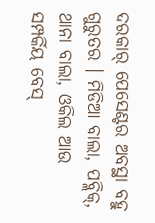ଦରକାର୍ ପେସେଣ୍ଟର ଅବସ୍ଥା ବହୁ ଗୁରୁତର । ମିଡିଆ ବାଲା, ପବ୍ଲିକ୍, ଥାନା ବାଲା, ଓକିଲ ଆଉ ସମ୍ପର୍କିୟ ବେସ୍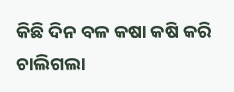କିଛି ଦିନ ବଳ କଷା କଷି କରି ଚାଲିଗଲା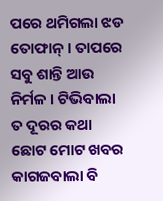ପରେ ଥମିଗଲା ଝଡ ତୋଫାନ୍ । ତାପରେ ସବୁ ଶାନ୍ତି ଆଉ ନିର୍ମଳ । ଟିଭିବାଲା ତ ଦୂରର କଥା ଛୋଟ ମୋଟ ଖବର କାଗଜବାଲା ବି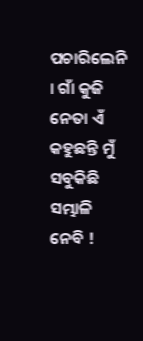ପଚାରିଲେନି । ଗାଁ କୁଜି ନେତା ଏଁ କହୁଛନ୍ତି ମୁଁ ସବୁକିଛି ସମ୍ଭାଳି ନେବି !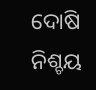ଦୋଷି ନିଶ୍ଚୟ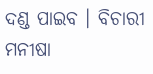ଦଣ୍ଡ ପାଇବ । ବିଚାରୀ ମନୀଷା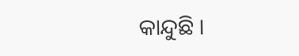କାନ୍ଦୁଛି ।